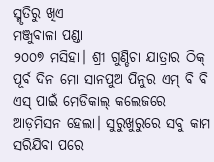ସ୍ମୃତିରୁ ଖିଏ
ମଞ୍ଜୁବାଳା ପଣ୍ଡା
୨୦୦୭ ମସିହା। ଶ୍ରୀ ଗୁଣ୍ଡିଚା ଯାତ୍ରାର ଠିକ୍ ପୂର୍ବ ଦିନ ମୋ ସାନପୁଅ ପିନୁର ଏମ୍ ବି ବି ଏସ୍ ପାଇଁ ମେଡିକାଲ୍ କଲେଜରେ ଆଡ଼ମିସନ ହେଲା। ସୁରୁଖୁରୁରେ ସବୁ କାମ ସରିଯିବା ପରେ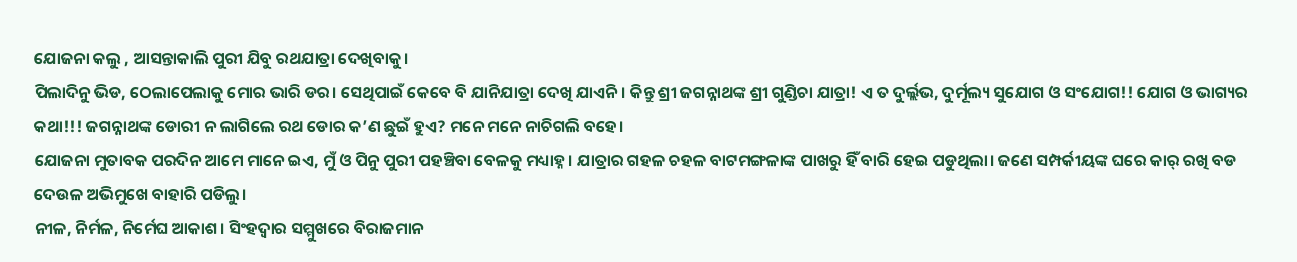ଯୋଜନା କଲୁ , ଆସନ୍ତାକାଲି ପୁରୀ ଯିବୁ ରଥଯାତ୍ରା ଦେଖିବାକୁ।
ପିଲାଦିନୁ ଭିଡ, ଠେଲାପେଲାକୁ ମୋର ଭାରି ଡର। ସେଥିପାଇଁ କେବେ ବି ଯାନିଯାତ୍ରା ଦେଖି ଯାଏନି। କିନ୍ତୁ ଶ୍ରୀ ଜଗନ୍ନାଥଙ୍କ ଶ୍ରୀ ଗୁଣ୍ଡିଚା ଯାତ୍ରା! ଏ ତ ଦୁର୍ଲ୍ଲଭ, ଦୁର୍ମୂଲ୍ୟ ସୁଯୋଗ ଓ ସଂଯୋଗ!! ଯୋଗ ଓ ଭାଗ୍ୟର କଥା!!! ଜଗନ୍ନାଥଙ୍କ ଡୋରୀ ନ ଲାଗିଲେ ରଥ ଡୋର କ’ଣ ଛୁଇଁ ହୁଏ? ମନେ ମନେ ନାଚିଗଲି ବହେ।
ଯୋଜନା ମୁତାବକ ପରଦିନ ଆମେ ମାନେ ଇଏ, ମୁଁ ଓ ପିନୁ ପୁରୀ ପହଞ୍ଚିବା ବେଳକୁ ମଧ୍ୟାହ୍ନ। ଯାତ୍ରାର ଗହଳ ଚହଳ ବାଟମଙ୍ଗଳାଙ୍କ ପାଖରୁ ହିଁ ବାରି ହେଇ ପଡୁଥିଲା। ଜଣେ ସମ୍ପର୍କୀୟଙ୍କ ଘରେ କାର୍ ରଖି ବଡ ଦେଉଳ ଅଭିମୁଖେ ବାହାରି ପଡିଲୁ।
ନୀଳ, ନିର୍ମଳ, ନିର୍ମେଘ ଆକାଶ। ସିଂହଦ୍ବାର ସମ୍ମୁଖରେ ବିରାଜମାନ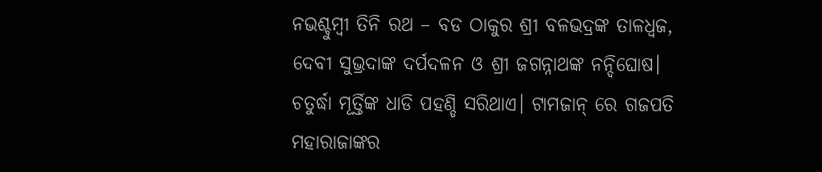ନଭଶ୍ଚୁମ୍ବୀ ତିନି ରଥ – ବଡ ଠାକୁର ଶ୍ରୀ ବଳଭଦ୍ରଙ୍କ ତାଳଧ୍ବଜ, ଦେବୀ ସୁଭ୍ରଦାଙ୍କ ଦର୍ପଦଳନ ଓ ଶ୍ରୀ ଜଗନ୍ନାଥଙ୍କ ନନ୍ଦିଘୋଷ। ଚତୁର୍ଦ୍ଧା ମୂର୍ତ୍ତିଙ୍କ ଧାଡି ପହଣ୍ଡି ସରିଥାଏ। ଟାମଜାନ୍ ରେ ଗଜପତି ମହାରାଜାଙ୍କର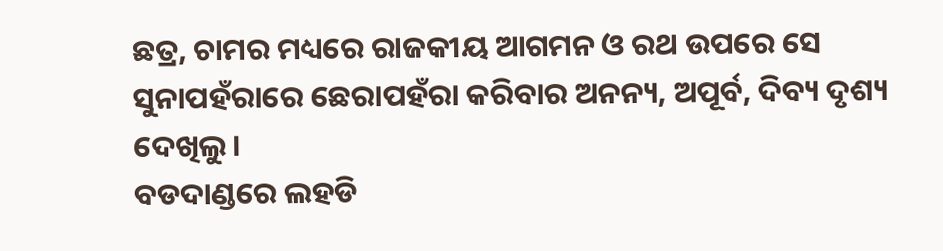ଛତ୍ର, ଚାମର ମଧ୍ୟରେ ରାଜକୀୟ ଆଗମନ ଓ ରଥ ଉପରେ ସେ ସୁନାପହଁରାରେ ଛେରାପହଁରା କରିବାର ଅନନ୍ୟ, ଅପୂର୍ବ, ଦିବ୍ୟ ଦୃଶ୍ୟ ଦେଖିଲୁ।
ବଡଦାଣ୍ଡରେ ଲହଡି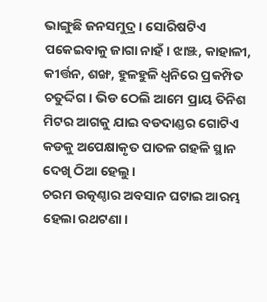ଭାଙ୍ଗୁଛି ଜନସମୁଦ୍ର। ସୋରିଷଟିଏ ପକେଇବାକୁ ଜାଗା ନାହଁ। ଝାଞ୍ଝ, କାହାଳୀ, କୀର୍ତ୍ତନ, ଶଙ୍ଖ, ହୁଳହୁଳି ଧ୍ବନିରେ ପ୍ରକମ୍ପିତ ଚତୁର୍ଦ୍ଦିଗ। ଭିଡ ଠେଲି ଆମେ ପ୍ରାୟ ତିନିଶ ମିଟର ଆଗକୁ ଯାଇ ବଡଦାଣ୍ଡର ଗୋଟିଏ କଡକୁ ଅପେକ୍ଷାକୃତ ପାତଳ ଗହଳି ସ୍ଥାନ ଦେଖି ଠିଆ ହେଲୁ।
ଚରମ ଉତ୍କଣ୍ଠାର ଅବସାନ ଘଟାଇ ଆରମ୍ଭ ହେଲା ରଥଟଣା।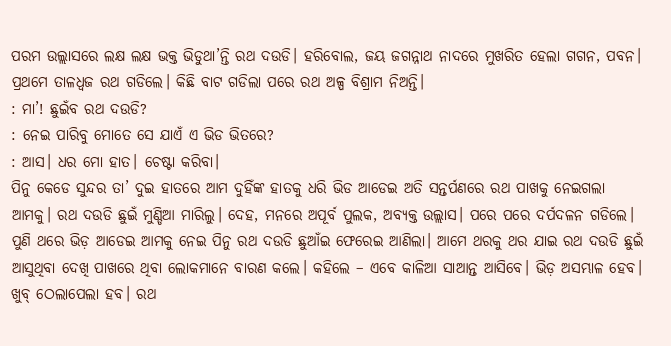ପରମ ଉଲ୍ଲାସରେ ଲକ୍ଷ ଲକ୍ଷ ଭକ୍ତ ଭିଡୁଥା’ନ୍ତି ରଥ ଦଉଡି। ହରିବୋଲ, ଜୟ ଜଗନ୍ନାଥ ନାଦରେ ମୁଖରିତ ହେଲା ଗଗନ, ପବନ। ପ୍ରଥମେ ତାଳଧ୍ବଜ ରଥ ଗଡିଲେ। କିଛି ବାଟ ଗଡିଲା ପରେ ରଥ ଅଳ୍ପ ବିଶ୍ରାମ ନିଅନ୍ତି।
: ମା’! ଛୁଇଁବ ରଥ ଦଉଡି?
: ନେଇ ପାରିବୁ ମୋତେ ସେ ଯାଏଁ ଏ ଭିଡ ଭିତରେ?
: ଆସ। ଧର ମୋ ହାତ। ଚେଷ୍ଟା କରିବା।
ପିନୁ କେଡେ ସୁନ୍ଦର ତା’ ଦୁଇ ହାତରେ ଆମ ଦୁହିଁଙ୍କ ହାତକୁ ଧରି ଭିଡ ଆଡେଇ ଅତି ସନ୍ତର୍ପଣରେ ରଥ ପାଖକୁ ନେଇଗଲା ଆମକୁ। ରଥ ଦଉଡି ଛୁଇଁ ମୁଣ୍ଡିଆ ମାରିଲୁ। ଦେହ, ମନରେ ଅପୂର୍ବ ପୁଲକ, ଅବ୍ୟକ୍ତ ଉଲ୍ଲାସ। ପରେ ପରେ ଦର୍ପଦଳନ ଗଡିଲେ। ପୁଣି ଥରେ ଭିଡ଼ ଆଡେଇ ଆମକୁ ନେଇ ପିନୁ ରଥ ଦଉଡି ଛୁଆଁଇ ଫେରେଇ ଆଣିଲା। ଆମେ ଥରକୁ ଥର ଯାଇ ରଥ ଦଉଡି ଛୁଇଁ ଆସୁଥିବା ଦେଖି ପାଖରେ ଥିବା ଲୋକମାନେ ବାରଣ କଲେ। କହିଲେ – ଏବେ କାଳିଆ ସାଆନ୍ତ ଆସିବେ। ଭିଡ଼ ଅସମ୍ଭାଳ ହେବ। ଖୁବ୍ ଠେଲାପେଲା ହବ। ରଥ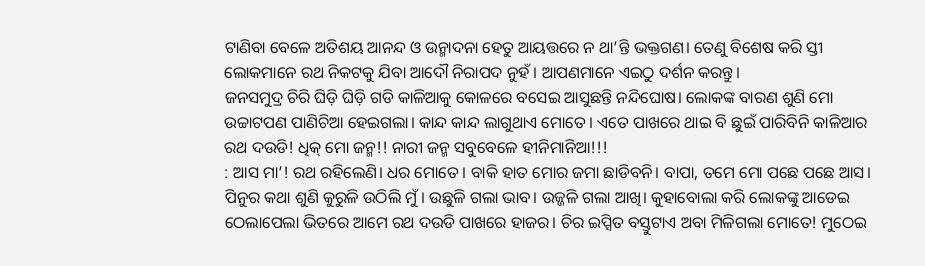ଟାଣିବା ବେଳେ ଅତିଶୟ ଆନନ୍ଦ ଓ ଉନ୍ମାଦନା ହେତୁ ଆୟତ୍ତରେ ନ ଥା’ନ୍ତି ଭକ୍ତଗଣ। ତେଣୁ ବିଶେଷ କରି ସ୍ତୀ ଲୋକମାନେ ରଥ ନିକଟକୁ ଯିବା ଆଦୌ ନିରାପଦ ନୁହଁ। ଆପଣମାନେ ଏଇଠୁ ଦର୍ଶନ କରନ୍ତୁ।
ଜନସମୁଦ୍ର ଚିରି ଘିଡ଼ି ଘିଡ଼ି ଗଡି କାଳିଆକୁ କୋଳରେ ବସେଇ ଆସୁଛନ୍ତି ନନ୍ଦିଘୋଷ। ଲୋକଙ୍କ ବାରଣ ଶୁଣି ମୋ ଉଚ୍ଚାଟପଣ ପାଣିଚିଆ ହେଇଗଲା। କାନ୍ଦ କାନ୍ଦ ଲାଗୁଥାଏ ମୋତେ। ଏତେ ପାଖରେ ଥାଇ ବି ଛୁଇଁ ପାରିବିନି କାଳିଆର ରଥ ଦଉଡି! ଧିକ୍ ମୋ ଜନ୍ମ!! ନାରୀ ଜନ୍ମ ସବୁବେଳେ ହୀନିମାନିଆ!!!
: ଆସ ମା’! ରଥ ରହିଲେଣି। ଧର ମୋତେ। ବାକି ହାତ ମୋର ଜମା ଛାଡିବନି। ବାପା, ତମେ ମୋ ପଛେ ପଛେ ଆସ।
ପିନୁର କଥା ଶୁଣି କୁରୁଳି ଉଠିଲି ମୁଁ। ଉଛୁଳି ଗଲା ଭାବ। ଉଜ୍ଜଳି ଗଲା ଆଖି। କୁହାବୋଲା କରି ଲୋକଙ୍କୁ ଆଡେଇ ଠେଲାପେଲା ଭିତରେ ଆମେ ରଥ ଦଉଡି ପାଖରେ ହାଜର। ଚିର ଇପ୍ସିତ ବସ୍ତୁଟାଏ ଅବା ମିଳିଗଲା ମୋତେ! ମୁଠେଇ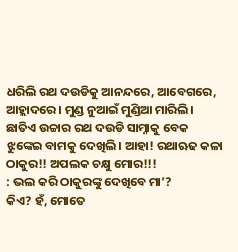ଧରିଲି ରଥ ଦଉଡିକୁ ଆନନ୍ଦରେ, ଆବେଗରେ, ଆହ୍ଲାଦରେ । ମୁଣ୍ଡ ନୁଆଇଁ ମୁଣ୍ଡିଆ ମାରିଲି। ଛାତିଏ ଉଚ୍ଚାର ରଥ ଦଉଡି ସାମ୍ନାକୁ ବେକ ଝୁଙ୍କେଇ ବାମକୁ ଦେଖିଲି। ଆହା! ରଥାଋଢ କଳା ଠାକୁର!! ଅପଲକ ଚକ୍ଷୁ ମୋର!!!
: ଭଲ କରି ଠାକୁରଙ୍କୁ ଦେଖିବେ ମା’?
କିଏ? ହଁ, ମୋତେ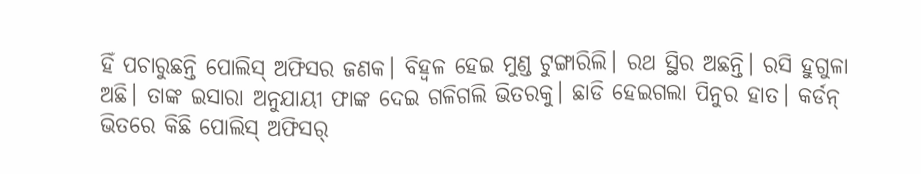ହିଁ ପଚାରୁଛନ୍ତି ପୋଲିସ୍ ଅଫିସର ଜଣକ। ବିହ୍ବଳ ହେଇ ମୁଣ୍ଡ ଟୁଙ୍ଗାରିଲି। ରଥ ସ୍ଥିର ଅଛନ୍ତି। ରସି ହୁଗୁଳା ଅଛି। ତାଙ୍କ ଇସାରା ଅନୁଯାୟୀ ଫାଙ୍କ ଦେଇ ଗଳିଗଲି ଭିତରକୁ। ଛାଡି ହେଇଗଲା ପିନୁର ହାତ। କର୍ଡନ୍ ଭିତରେ କିଛି ପୋଲିସ୍ ଅଫିସର୍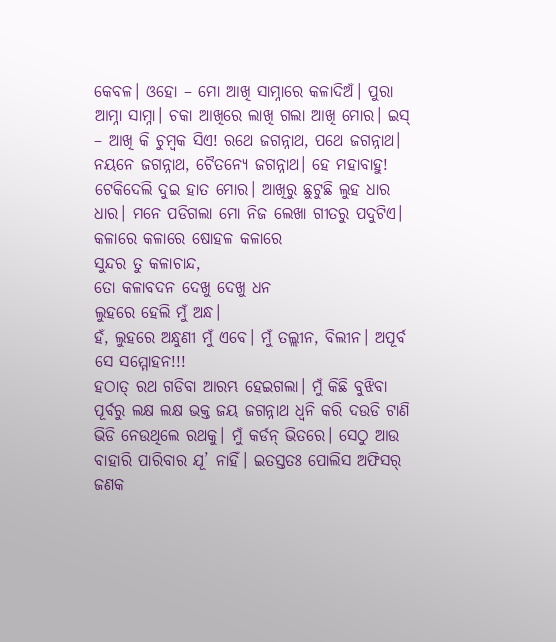କେବଳ। ଓହୋ – ମୋ ଆଖି ସାମ୍ନାରେ କଳାଦିଅଁ। ପୁରା ଆମ୍ନା ସାମ୍ନା। ଚକା ଆଖିରେ ଲାଖି ଗଲା ଆଖି ମୋର। ଇସ୍ – ଆଖି କି ଚୁମ୍ବକ ସିଏ! ରଥେ ଜଗନ୍ନାଥ, ପଥେ ଜଗନ୍ନାଥ। ନୟନେ ଜଗନ୍ନାଥ, ଚୈତନ୍ୟେ ଜଗନ୍ନାଥ। ହେ ମହାବାହୁ! ଟେକିଦେଲି ଦୁଇ ହାତ ମୋର। ଆଖିରୁ ଛୁଟୁଛି ଲୁହ ଧାର ଧାର। ମନେ ପଡିଗଲା ମୋ ନିଜ ଲେଖା ଗୀତରୁ ପଦୁଟିଏ।
କଳାରେ କଳାରେ ଷୋହଳ କଳାରେ
ସୁନ୍ଦର ତୁ କଳାଚାନ୍ଦ,
ତୋ କଳାବଦନ ଦେଖୁ ଦେଖୁ ଧନ
ଲୁହରେ ହେଲି ମୁଁ ଅନ୍ଧ।
ହଁ, ଲୁହରେ ଅନ୍ଧୁଣୀ ମୁଁ ଏବେ। ମୁଁ ତଲ୍ଲୀନ, ବିଲୀନ। ଅପୂର୍ବ ସେ ସମ୍ମୋହନ!!!
ହଠାତ୍ ରଥ ଗଡିବା ଆରମ୍ଭ ହେଇଗଲା। ମୁଁ କିଛି ବୁଝିବା ପୂର୍ବରୁ ଲକ୍ଷ ଲକ୍ଷ ଭକ୍ତ ଜୟ ଜଗନ୍ନାଥ ଧ୍ବନି କରି ଦଉଡି ଟାଣି ଭିଡି ନେଉଥିଲେ ରଥକୁ। ମୁଁ କର୍ଡନ୍ ଭିତରେ। ସେଠୁ ଆଉ ବାହାରି ପାରିବାର ଯୂ’ ନାହିଁ। ଇତସ୍ତତଃ ପୋଲିସ ଅଫିସର୍ ଜଣକ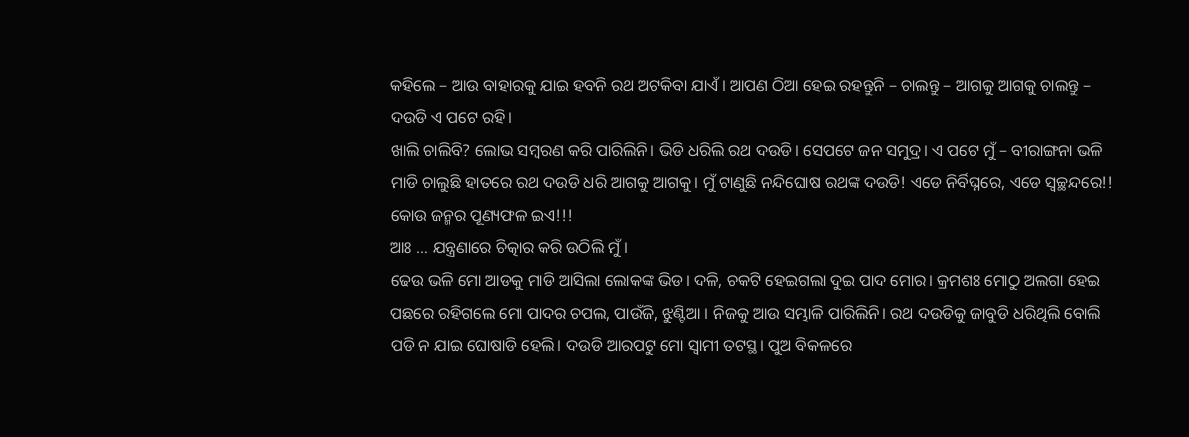କହିଲେ – ଆଉ ବାହାରକୁ ଯାଇ ହବନି ରଥ ଅଟକିବା ଯାଏଁ। ଆପଣ ଠିଆ ହେଇ ରହନ୍ତୁନି – ଚାଲନ୍ତୁ – ଆଗକୁ ଆଗକୁ ଚାଲନ୍ତୁ – ଦଉଡି ଏ ପଟେ ରହି।
ଖାଲି ଚାଲିବି? ଲୋଭ ସମ୍ବରଣ କରି ପାରିଲିନି। ଭିଡି ଧରିଲି ରଥ ଦଉଡି। ସେପଟେ ଜନ ସମୁଦ୍ର। ଏ ପଟେ ମୁଁ – ବୀରାଙ୍ଗନା ଭଳି ମାଡି ଚାଲୁଛି ହାତରେ ରଥ ଦଉଡି ଧରି ଆଗକୁ ଆଗକୁ। ମୁଁ ଟାଣୁଛି ନନ୍ଦିଘୋଷ ରଥଙ୍କ ଦଉଡି! ଏଡେ ନିର୍ବିଘ୍ନରେ, ଏଡେ ସ୍ବଚ୍ଛନ୍ଦରେ!! କୋଉ ଜନ୍ମର ପୂଣ୍ୟଫଳ ଇଏ!!!
ଆଃ … ଯନ୍ତ୍ରଣାରେ ଚିତ୍କାର କରି ଉଠିଲି ମୁଁ।
ଢେଉ ଭଳି ମୋ ଆଡକୁ ମାଡି ଆସିଲା ଲୋକଙ୍କ ଭିଡ। ଦଳି, ଚକଟି ହେଇଗଲା ଦୁଇ ପାଦ ମୋର। କ୍ରମଶଃ ମୋଠୁ ଅଲଗା ହେଇ ପଛରେ ରହିଗଲେ ମୋ ପାଦର ଚପଲ, ପାଉଁଜି, ଝୁଣ୍ଟିଆ । ନିଜକୁ ଆଉ ସମ୍ଭାଳି ପାରିଲିନି। ରଥ ଦଉଡିକୁ ଜାବୁଡି ଧରିଥିଲି ବୋଲି ପଡି ନ ଯାଇ ଘୋଷାଡି ହେଲି। ଦଉଡି ଆରପଟୁ ମୋ ସ୍ବାମୀ ତଟସ୍ଥ। ପୁଅ ବିକଳରେ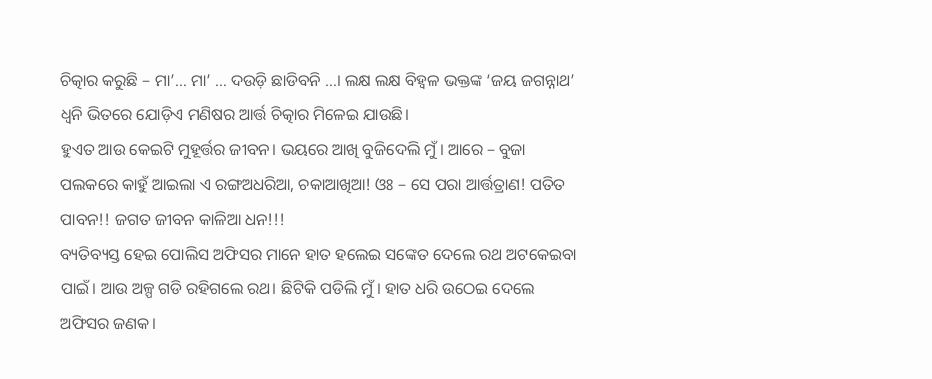ଚିତ୍କାର କରୁଛି – ମା’… ମା’ … ଦଉଡ଼ି ଛାଡିବନି …। ଲକ୍ଷ ଲକ୍ଷ ବିହ୍ବଳ ଭକ୍ତଙ୍କ ‘ଜୟ ଜଗନ୍ନାଥ’ ଧ୍ବନି ଭିତରେ ଯୋଡ଼ିଏ ମଣିଷର ଆର୍ତ୍ତ ଚିତ୍କାର ମିଳେଇ ଯାଉଛି।
ହୁଏତ ଆଉ କେଇଟି ମୁହୂର୍ତ୍ତର ଜୀବନ। ଭୟରେ ଆଖି ବୁଜିଦେଲି ମୁଁ। ଆରେ – ବୁଜା ପଲକରେ କାହୁଁ ଆଇଲା ଏ ରଙ୍ଗଅଧରିଆ, ଚକାଆଖିଆ! ଓଃ – ସେ ପରା ଆର୍ତ୍ତତ୍ରାଣ! ପତିତ ପାବନ!! ଜଗତ ଜୀବନ କାଳିଆ ଧନ!!!
ବ୍ୟତିବ୍ୟସ୍ତ ହେଇ ପୋଲିସ ଅଫିସର ମାନେ ହାତ ହଲେଇ ସଙ୍କେତ ଦେଲେ ରଥ ଅଟକେଇବା ପାଇଁ। ଆଉ ଅଳ୍ପ ଗଡି ରହିଗଲେ ରଥ। ଛିଟିକି ପଡିଲି ମୁଁ। ହାତ ଧରି ଉଠେଇ ଦେଲେ ଅଫିସର ଜଣକ।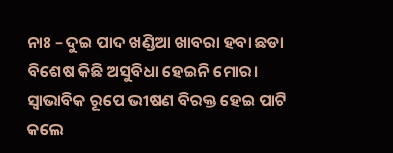ନାଃ – ଦୁଇ ପାଦ ଖଣ୍ଡିଆ ଖାବରା ହବା ଛଡା ବିଶେଷ କିଛି ଅସୁବିଧା ହେଇନି ମୋର। ସ୍ବାଭାବିକ ରୂପେ ଭୀଷଣ ବିରକ୍ତ ହେଇ ପାଟି କଲେ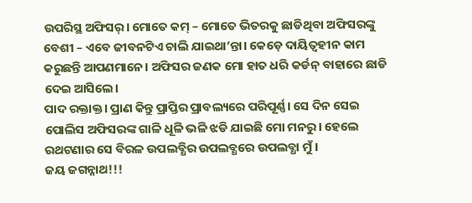ଉପରିସ୍ଥ ଅଫିସର୍। ମୋତେ କମ୍ – ମୋତେ ଭିତରକୁ ଛାଡିଥିବା ଅଫିସରଙ୍କୁ ବେଶୀ – ଏବେ ଜୀବନଟିଏ ଚାଲି ଯାଇଥା’ନ୍ତା। କେଡ଼େ ଦାୟିତ୍ୱହୀନ କାମ କରୁଛନ୍ତି ଆପଣମାନେ। ଅଫିସର ଜଣକ ମୋ ହାତ ଧରି କର୍ଡନ୍ ବାହାରେ ଛାଡି ଦେଇ ଆସିଲେ।
ପାଦ ରକ୍ତାକ୍ତ। ପ୍ରାଣ କିନ୍ତୁ ପ୍ରାପ୍ତିର ପ୍ରାବଲ୍ୟରେ ପରିପୂର୍ଣ୍ଣ। ସେ ଦିନ ସେଇ ପୋଲିସ ଅଫିସରଙ୍କ ଗାଳି ଧୂଳି ଭଳି ଝଡି ଯାଇଛି ମୋ ମନରୁ। ହେଲେ ରଥଟଣାର ସେ ବିରଳ ଉପଲବ୍ଧିର ଉପଲବ୍ଧରେ ଉପଲବ୍ଧା ମୁଁ ।
ଜୟ ଜଗନ୍ନାଥ!!!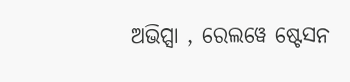ଅଭିପ୍ସା , ରେଲୱେ ଷ୍ଟେସନ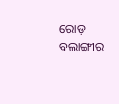ରୋଡ଼
ବଲାଙ୍ଗୀର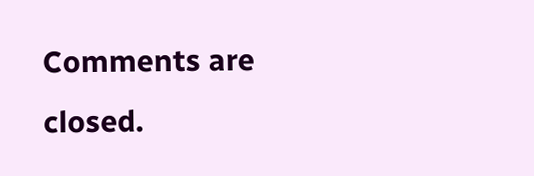Comments are closed.